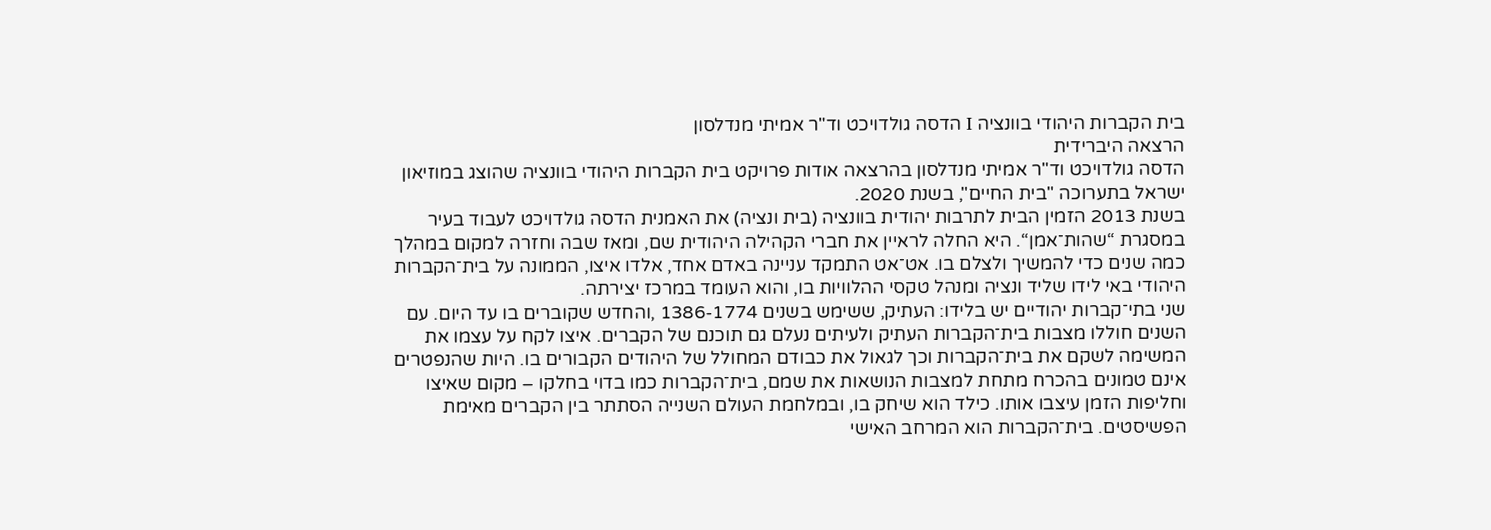בית הקברות היהודי בוונציה I הדסה גולדויכט וד"ר אמיתי מנדלסון
הרצאה היברידית
הדסה גולדויכט וד"ר אמיתי מנדלסון בהרצאה אודות פרויקט בית הקברות היהודי בוונציה שהוצג במוזיאון ישראל בתערוכה "בית החיים", בשנת 2020.
בשנת 2013 הזמין הבית לתרבות יהודית בוונציה (בית ונציה) את האמנית הדסה גולדויכט לעבוד בעיר במסגרת “שהות־אמן“. היא החלה לראיין את חברי הקהילה היהודית שם, ומאז שבה וחזרה למקום במהלך כמה שנים כדי להמשיך ולצלם בו. אט־אט התמקד עניינה באדם אחד, אלדו איצו, הממונה על בית־הקברות היהודי באי לידו שליד ונציה ומנהל טקסי ההלוויות בו, והוא העומד במרכז יצירתה.
שני בתי־קברות יהודיים יש בלידו: העתיק, ששימש בשנים 1386-1774 ,והחדש שקוברים בו עד היום. עם השנים חוללו מצבות בית־הקברות העתיק ולעיתים נעלם גם תוכנם של הקברים. איצו לקח על עצמו את המשימה לשקם את בית־הקברות וכך לגאול את כבודם המחולל של היהודים הקבורים בו. היות שהנפטרים אינם טמונים בהכרח מתחת למצבות הנושאות את שמם, בית־הקברות כמו בדוי בחלקו – מקום שאיצו וחליפות הזמן עיצבו אותו. כילד הוא שיחק בו, ובמלחמת העולם השנייה הסתתר בין הקברים מאימת הפשיסטים. בית־הקברות הוא המרחב האישי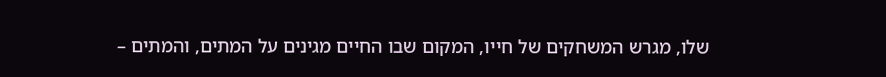שלו, מגרש המשחקים של חייו, המקום שבו החיים מגינים על המתים, והמתים –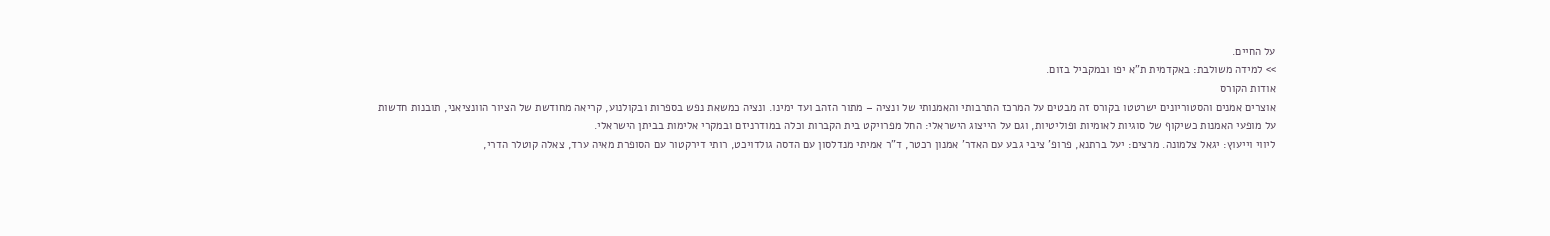על החיים.
>> למידה משולבת: באקדמית ת"א יפו ובמקביל בזום.
אודות הקורס
אוצרים אמנים והסטוריונים ישרטטו בקורס זה מבטים על המרכז התרבותי והאמנותי של ונציה – מתור הזהב ועד ימינו. ונציה כמשאת נפש בספרות ובקולנוע, קריאה מחודשת של הציור הוונציאני, תובנות חדשות על מופעי האמנות כשיקוף של סוגיות לאומיות ופוליטיות, וגם על הייצוג הישראלי: החל מפרויקט בית הקברות וכלה במודרניזם ובמקרי אלימות בביתן הישראלי.
ליווי וייעוץ: יגאל צלמונה. מרצים: יעל ברתנא, פרופ' ציבי גבע עם האדר' אמנון רכטר, ד"ר אמיתי מנדלסון עם הדסה גולדויכט, רותי דירקטור עם הסופרת מאיה ערד, צאלה קוטלר הדרי,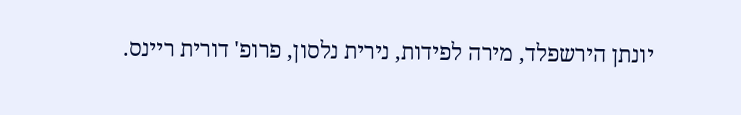יונתן הירשפלד, מירה לפידות, נירית נלסון, פרופ' דורית ריינס.